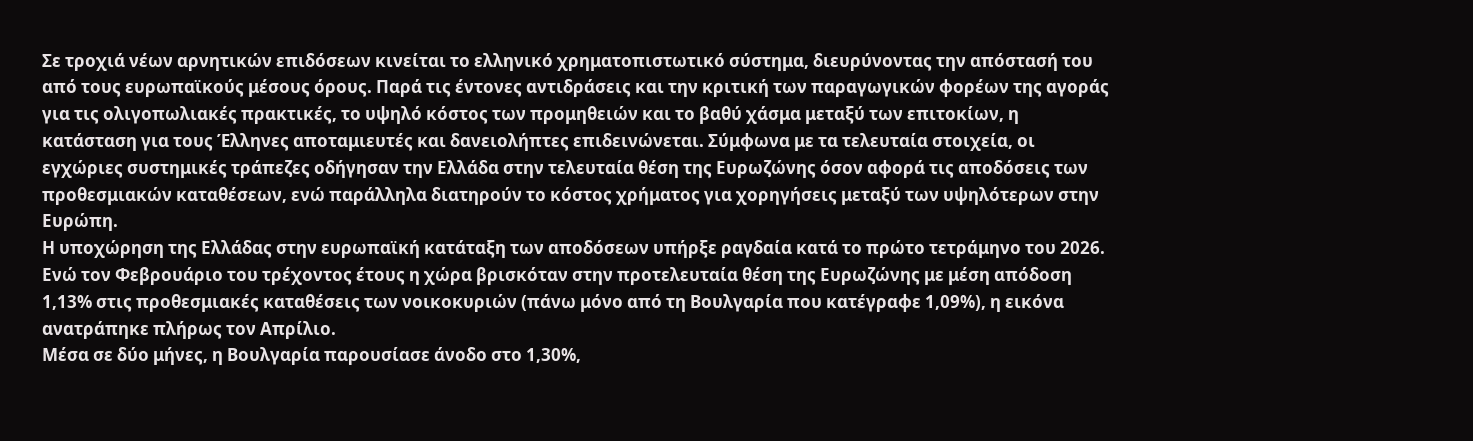Σε τροχιά νέων αρνητικών επιδόσεων κινείται το ελληνικό χρηματοπιστωτικό σύστημα, διευρύνοντας την απόστασή του από τους ευρωπαϊκούς μέσους όρους. Παρά τις έντονες αντιδράσεις και την κριτική των παραγωγικών φορέων της αγοράς για τις ολιγοπωλιακές πρακτικές, το υψηλό κόστος των προμηθειών και το βαθύ χάσμα μεταξύ των επιτοκίων, η κατάσταση για τους Έλληνες αποταμιευτές και δανειολήπτες επιδεινώνεται. Σύμφωνα με τα τελευταία στοιχεία, οι εγχώριες συστημικές τράπεζες οδήγησαν την Ελλάδα στην τελευταία θέση της Ευρωζώνης όσον αφορά τις αποδόσεις των προθεσμιακών καταθέσεων, ενώ παράλληλα διατηρούν το κόστος χρήματος για χορηγήσεις μεταξύ των υψηλότερων στην Ευρώπη.
Η υποχώρηση της Ελλάδας στην ευρωπαϊκή κατάταξη των αποδόσεων υπήρξε ραγδαία κατά το πρώτο τετράμηνο του 2026. Ενώ τον Φεβρουάριο του τρέχοντος έτους η χώρα βρισκόταν στην προτελευταία θέση της Ευρωζώνης με μέση απόδοση 1,13% στις προθεσμιακές καταθέσεις των νοικοκυριών (πάνω μόνο από τη Βουλγαρία που κατέγραφε 1,09%), η εικόνα ανατράπηκε πλήρως τον Απρίλιο.
Μέσα σε δύο μήνες, η Βουλγαρία παρουσίασε άνοδο στο 1,30%,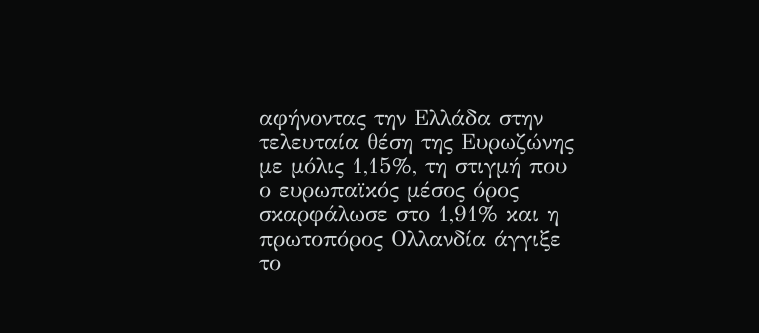αφήνοντας την Ελλάδα στην τελευταία θέση της Ευρωζώνης με μόλις 1,15%, τη στιγμή που ο ευρωπαϊκός μέσος όρος σκαρφάλωσε στο 1,91% και η πρωτοπόρος Ολλανδία άγγιξε το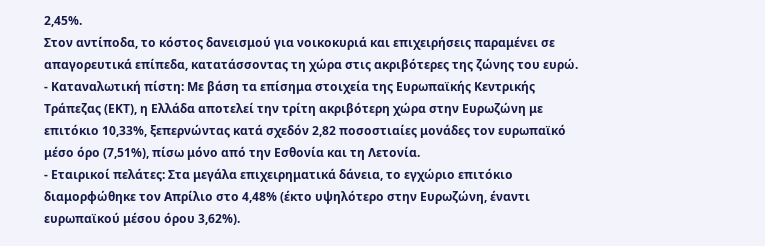2,45%.
Στον αντίποδα, το κόστος δανεισμού για νοικοκυριά και επιχειρήσεις παραμένει σε απαγορευτικά επίπεδα, κατατάσσοντας τη χώρα στις ακριβότερες της ζώνης του ευρώ.
- Καταναλωτική πίστη: Με βάση τα επίσημα στοιχεία της Ευρωπαϊκής Κεντρικής Τράπεζας (ΕΚΤ), η Ελλάδα αποτελεί την τρίτη ακριβότερη χώρα στην Ευρωζώνη με επιτόκιο 10,33%, ξεπερνώντας κατά σχεδόν 2,82 ποσοστιαίες μονάδες τον ευρωπαϊκό μέσο όρο (7,51%), πίσω μόνο από την Εσθονία και τη Λετονία.
- Εταιρικοί πελάτες: Στα μεγάλα επιχειρηματικά δάνεια, το εγχώριο επιτόκιο διαμορφώθηκε τον Απρίλιο στο 4,48% (έκτο υψηλότερο στην Ευρωζώνη, έναντι ευρωπαϊκού μέσου όρου 3,62%).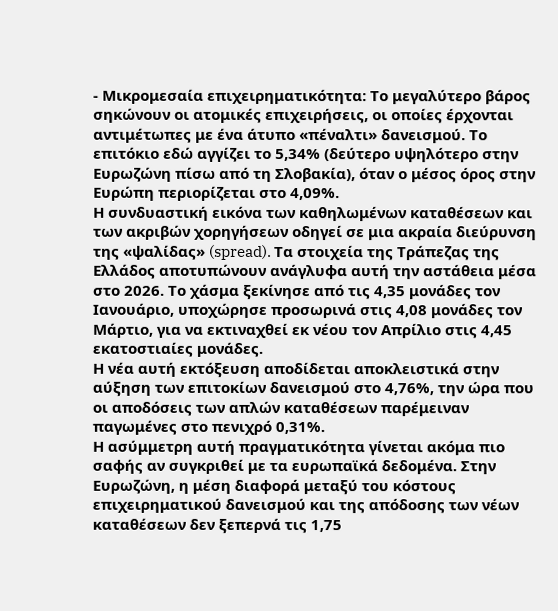- Μικρομεσαία επιχειρηματικότητα: Το μεγαλύτερο βάρος σηκώνουν οι ατομικές επιχειρήσεις, οι οποίες έρχονται αντιμέτωπες με ένα άτυπο «πέναλτι» δανεισμού. Το επιτόκιο εδώ αγγίζει το 5,34% (δεύτερο υψηλότερο στην Ευρωζώνη πίσω από τη Σλοβακία), όταν ο μέσος όρος στην Ευρώπη περιορίζεται στο 4,09%.
Η συνδυαστική εικόνα των καθηλωμένων καταθέσεων και των ακριβών χορηγήσεων οδηγεί σε μια ακραία διεύρυνση της «ψαλίδας» (spread). Τα στοιχεία της Τράπεζας της Ελλάδος αποτυπώνουν ανάγλυφα αυτή την αστάθεια μέσα στο 2026. Το χάσμα ξεκίνησε από τις 4,35 μονάδες τον Ιανουάριο, υποχώρησε προσωρινά στις 4,08 μονάδες τον Μάρτιο, για να εκτιναχθεί εκ νέου τον Απρίλιο στις 4,45 εκατοστιαίες μονάδες.
Η νέα αυτή εκτόξευση αποδίδεται αποκλειστικά στην αύξηση των επιτοκίων δανεισμού στο 4,76%, την ώρα που οι αποδόσεις των απλών καταθέσεων παρέμειναν παγωμένες στο πενιχρό 0,31%.
Η ασύμμετρη αυτή πραγματικότητα γίνεται ακόμα πιο σαφής αν συγκριθεί με τα ευρωπαϊκά δεδομένα. Στην Ευρωζώνη, η μέση διαφορά μεταξύ του κόστους επιχειρηματικού δανεισμού και της απόδοσης των νέων καταθέσεων δεν ξεπερνά τις 1,75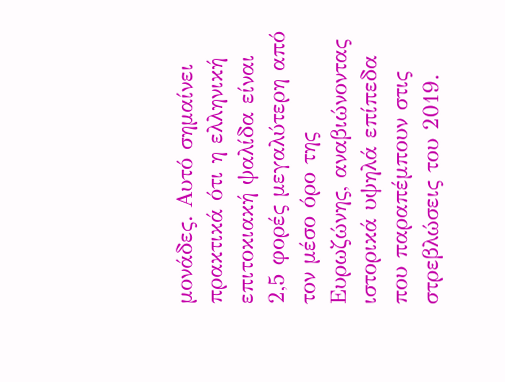μονάδες. Αυτό σημαίνει πρακτικά ότι η ελληνική επιτοκιακή ψαλίδα είναι 2,5 φορές μεγαλύτερη από τον μέσο όρο της Ευρωζώνης, αναβιώνοντας ιστορικά υψηλά επίπεδα που παραπέμπουν στις στρεβλώσεις του 2019.